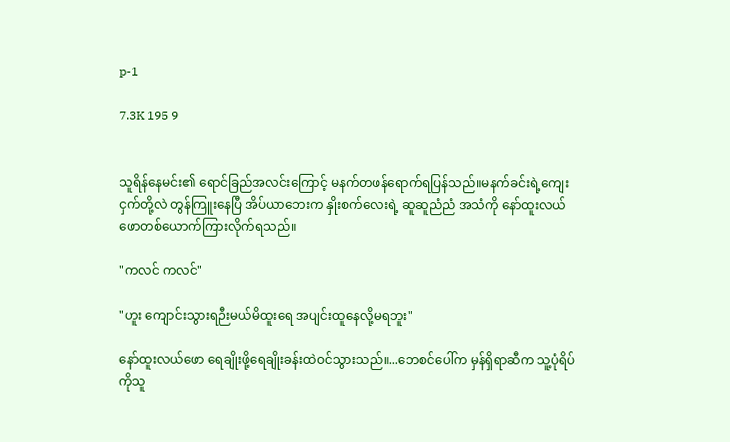p-1

7.3K 195 9


သူရိန်နေမင်း၏ ရောင်ခြည်အလင်းကြောင့် မနက်တဖန်ရောက်ရပြန်သည်။မနက်ခင်းရဲ့ကျေးငှက်တို့လဲ တွန်ကြူးနေပြီ အိပ်ယာဘေးက နှိုးစက်လေးရဲ့ ဆူဆူညံညံ အသံကို နော်ထူးလယ်ဖောတစ်ယောက်ကြားလိုက်ရသည်။

"ကလင် ကလင်"

"ဟူး ကျောင်းသွားရဉီးမယ်မိထူးရေ အပျင်းထူနေလို့မရဘူး"

နော်ထူးလယ်ဖော ရေချိုးဖို့ရေချိုးခန်းထဲဝင်သွားသည်။...ဘေစင်ပေါ်က မှန်ရှိရာဆီက သူ့ပုံရိပ်ကိုသူ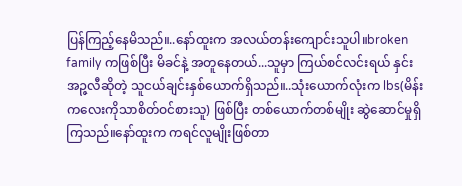ပြန်ကြည့်နေမိသည်။..နော်ထူးက အလယ်တန်းကျောင်းသူပါ။broken family ကဖြစ်ပြီး မိခင်နဲ့ အတူနေတယ်...သူမှာ ကြယ်စင်လင်းရယ် နှင်းအဉ္ဇလီဆိုတဲ့ သူငယ်ချင်းနှစ်ယောက်ရှိသည်။..သုံးယောက်လုံးက lbs(မိန်းကလေးကိုသာစိတ်ဝင်စားသူ) ဖြစ်ပြီး တစ်ယောက်တစ်မျိုး ဆွဲဆောင်မှုရှိကြသည်။နော်ထူးက ကရင်လူမျိုးဖြစ်တာ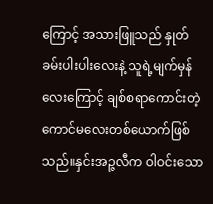ကြောင့် အသားဖြူသည် နှုတ်ခမ်းပါးပါးလေးနဲ့ သူရဲ့မျက်မှန်လေးကြောင့် ချစ်စရာကောင်းတဲ့ ကောင်မလေးတစ်ယောက်ဖြစ်သည်။နှင်းအဉ္ဇလီက ဝါဝင်းသော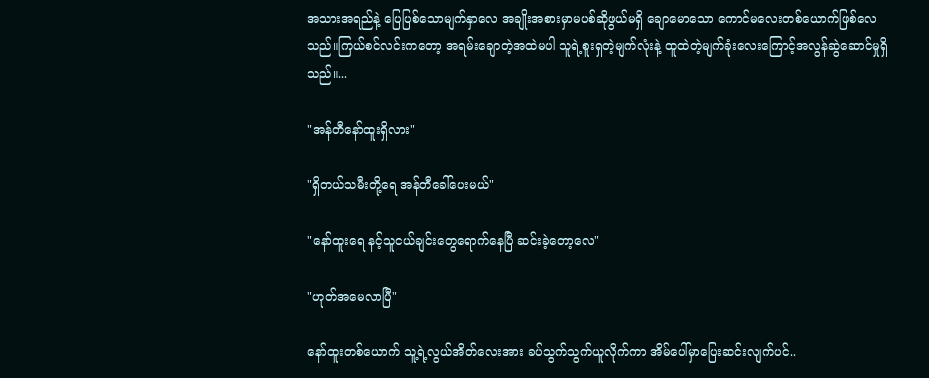အသားအရည်နဲ့ ပြေပြစ်သောမျက်နှာလေ အချိုးအစားမှာမပစ်ဆိုဖွယ်မရှိ ချောမောသော ကောင်မလေးတစ်ယောက်ဖြစ်လေသည်။ကြယ်စင်လင်းကတော့ အရမ်းချောတဲ့အထဲမပါ သူရဲ့စူးရှတဲ့မျက်လုံးနဲ့ ထူထဲတဲ့မျက်ခုံးလေးကြောင့်အလွန်ဆွဲဆောင်မှုရှိသည်။...

"အန်တီနော်ထူးရှိလား"

"ရှိတယ်သမီးတို့ရေ အန်တီခေါ်ပေးမယ်"

"နော်ထူးရေ နင့်သူငယ်ချင်းတွေရောက်နေပြီ ဆင်းခဲ့တော့လေ"

"ဟုတ်အမေလာပြီ"

နော်ထူးတစ်ယောက် သူ့ရဲ့လွယ်အိတ်လေးအား ခပ်သွက်သွက်ယူလိုက်ကာ အိမ်ပေါ်မှာပြေးဆင်းလျက်ပင်..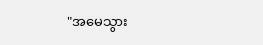"အမေသွား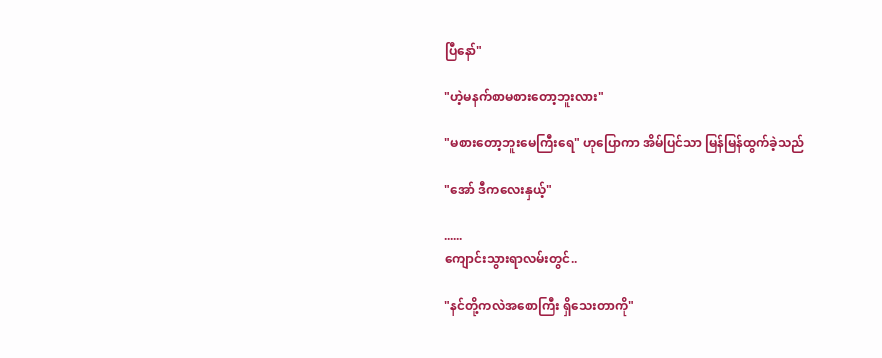ပြီနော်"

"ဟဲ့မနက်စာမစားတော့ဘူးလား"

"မစားတော့ဘူးမေကြီးရေ" ဟုပြောကာ အိမ်ပြင်သာ မြန်မြန်ထွက်ခဲ့သည်

"အော် ဒီကလေးနှယ့်"

......
ကျောင်းသွားရာလမ်းတွင်..

"နင်တို့ကလဲအစောကြီး ရှိသေးတာကို"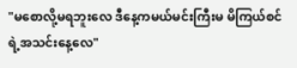"မစောလို့မရဘူးလေ ဒီနေ့ကမယ်မင်းကြီးမ မိကြယ်စင်ရဲ့အသင်းနေ့လေ"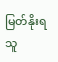မြတ်နိုးရသူ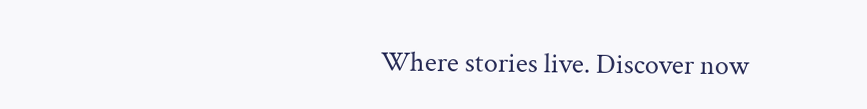Where stories live. Discover now